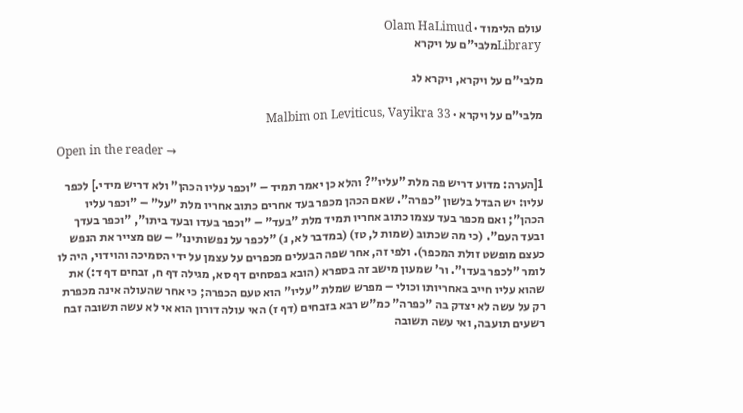עולם הלימוד · Olam HaLimud
Libraryמלבי"ם על ויקרא

מלבי"ם על ויקרא, ויקרא לג

מלבי"ם על ויקרא · Malbim on Leviticus, Vayikra 33

Open in the reader →

1[הערה: מדוע דריש פה מלת "עליו"? והלא כן יאמר תמיד – "וכפר עליו הכהן" ולא דריש מידי.] לכפר עליו: יש הבדל בלשון "כפרה". שאם הכהן מכפר בעד אחרים כתוב אחריו מלת "על" – "וכפר עליו הכהן"; ואם מכפר בעד עצמו כתוב אחריו תמיד מלת "בעד" – "וכפר בעדו ובעד ביתו", "וכפר בעדך ובעד העם". (כי מה שכתוב (שמות ל, טז) (במדבר לא, נ) "לכפר על נפשותינו" – שם מצייר את הנפש כעצם מופשט זולת המכפר). ולפי זה, אחר שפה הבעלים מכפרים על עצמן על ידי הסמיכה והוידוי, היה לו לומר "לכפר בעדו". ור' שמעון מישב זה בספרא (הובא בפסחים דף סא, מגילה דף ח, זבחים דף ד:) את שהוא עליו חייב באחריותו וכולי – מפרש שמלת "עליו" הוא טעם הכפרה; כי אחר שהעולה אינה מכפרת רק על עשה לא יצדק בה "כפרה" כמ"ש רבא בזבחים (דף ז) האי עולה דורון הוא אי לא עשה תשובה זבח רשעים תועבה, ואי עשה תשובה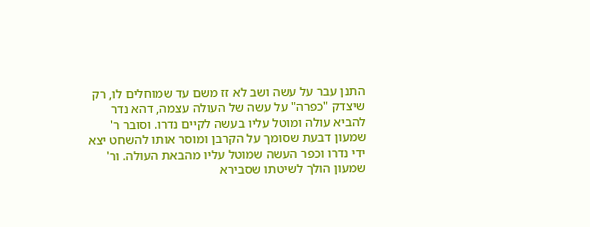התנן עבר על עשה ושב לא זז משם עד שמוחלים לו, רק שיצדק "כפרה" על עשה של העולה עצמה, דהא נדר להביא עולה ומוטל עליו בעשה לקיים נדרו. וסובר ר' שמעון דבעת שסומך על הקרבן ומוסר אותו להשחט יצא ידי נדרו וכפר העשה שמוטל עליו מהבאת העולה. ור' שמעון הולך לשיטתו שסבירא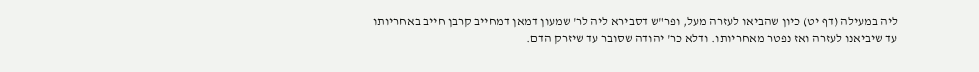ליה במעילה (דף יט) כיון שהביאו לעזרה מעל, ופר"ש דסבירא ליה לר' שמעון דמאן דמחייב קרבן חייב באחריותו עד שיביאנו לעזרה ואז נפטר מאחריותו. ודלא כר' יהודה שסובר עד שיזרק הדם.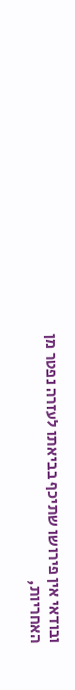ובודאי אין פירושו שתיכף בביאתו לעזרה נפטר מן האחריות,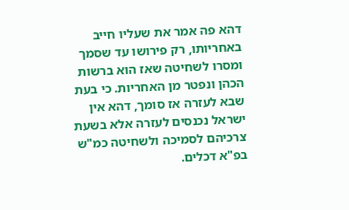דהא פה אמר את שעליו חייב באחריותו, רק פירושו עד שסמך ומסרו לשחיטה שאז הוא ברשות הכהן ונפטר מן האחריות. כי בעת שבא לעזרה אז סומך, דהא אין ישראל נכנסים לעזרה אלא בשעת צרכיהם לסמיכה ולשחיטה כמ"ש בפ"א דכלים.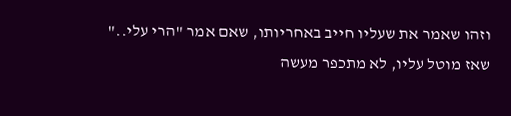וזהו שאמר את שעליו חייב באחריותו, שאם אמר "הרי עלי.." שאז מוטל עליו, לא מתכפר מעשה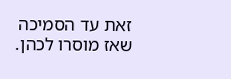זאת עד הסמיכה שאז מוסרו לכהן.